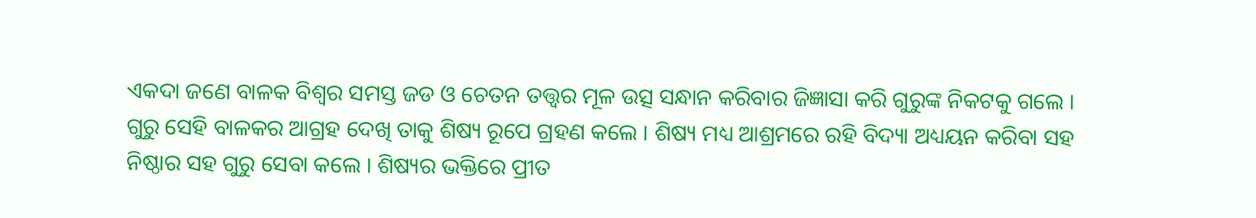ଏକଦା ଜଣେ ବାଳକ ବିଶ୍ୱର ସମସ୍ତ ଜଡ ଓ ଚେତନ ତତ୍ତ୍ୱର ମୂଳ ଉତ୍ସ ସନ୍ଧାନ କରିବାର ଜିଜ୍ଞାସା କରି ଗୁରୁଙ୍କ ନିକଟକୁ ଗଲେ । ଗୁରୁ ସେହି ବାଳକର ଆଗ୍ରହ ଦେଖି ତାକୁ ଶିଷ୍ୟ ରୂପେ ଗ୍ରହଣ କଲେ । ଶିଷ୍ୟ ମଧ୍ୟ ଆଶ୍ରମରେ ରହି ବିଦ୍ୟା ଅଧ୍ୟୟନ କରିବା ସହ ନିଷ୍ଠାର ସହ ଗୁରୁ ସେବା କଲେ । ଶିଷ୍ୟର ଭକ୍ତିରେ ପ୍ରୀତ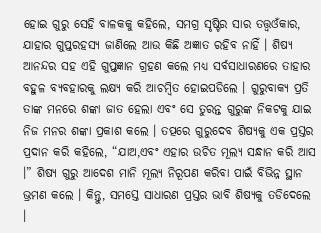ହୋଇ ଗୁରୁ ସେହି ବାଳକକୁ କହିଲେ, ସମଗ୍ର ସୃଷ୍ଟିର ସାର ତତ୍ତ୍ୱଓଁକାର, ଯାହାର ଗୁପ୍ତରହସ୍ୟ ଜାଣିଲେ ଆଉ କିଛି ଅଜ୍ଞାତ ରହିବ ନାହିଁ । ଶିଷ୍ୟ ଆନନ୍ଦର ସହ ଏହି ଗୁପ୍ତଜ୍ଞାନ ଗ୍ରହଣ କଲେ ମଧ୍ୟ ସର୍ବସାଧାରଣରେ ତାହାର ବହୁଳ ବ୍ୟବହାରକୁ ଲକ୍ଷ୍ୟ କରି ଆଚମ୍ବିତ ହୋଇପଡିଲେ । ଗୁରୁବାକ୍ୟ ପ୍ରତି ତାଙ୍କ ମନରେ ଶଙ୍କା ଜାତ ହେଲା ଏବଂ ସେ ତୁରନ୍ତ ଗୁରୁଙ୍କ ନିକଟକୁ ଯାଇ ନିଜ ମନର ଶଙ୍କା ପ୍ରକାଶ କଲେ । ତତ୍ପରେ ଗୁରୁଦେବ ଶିଷ୍ୟକୁ ଏକ ପ୍ରସ୍ତର ପ୍ରଦାନ କରି କହିଲେ, “ଯାଅ,ଏବଂ ଏହାର ଉଚିତ ମୂଲ୍ୟ ସନ୍ଧାନ କରି ଆସ ।” ଶିଷ୍ୟ ଗୁରୁ ଆଦେଶ ମାନି ମୂଲ୍ୟ ନିରୂପଣ କରିବା ପାଇଁ ବିଭିନ୍ନ ସ୍ଥାନ ଭ୍ରମଣ କଲେ । କିନ୍ତୁ, ସମସ୍ତେ ସାଧାରଣ ପ୍ରସ୍ତର ଭାବି ଶିଷ୍ୟକୁ ତଡିଦେଲେ ।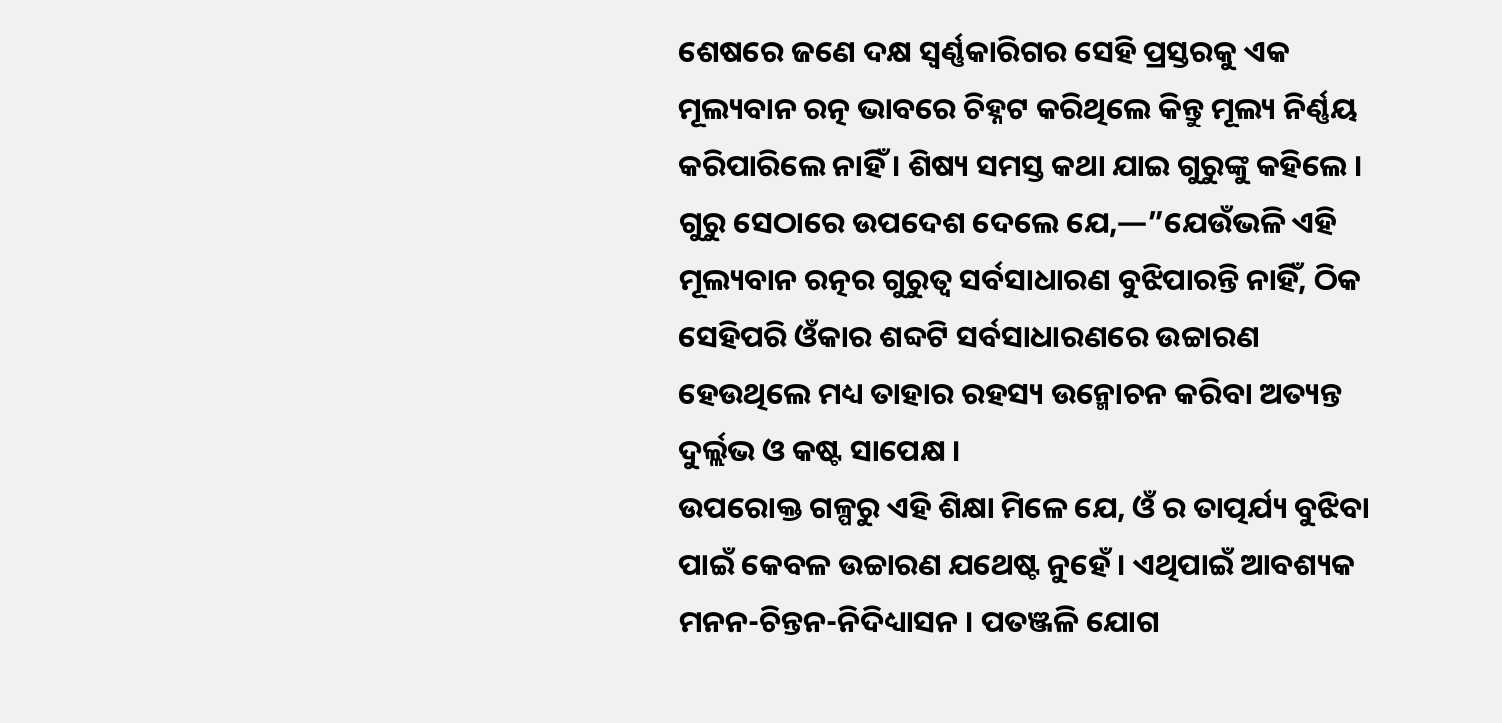ଶେଷରେ ଜଣେ ଦକ୍ଷ ସ୍ୱର୍ଣ୍ଣକାରିଗର ସେହି ପ୍ରସ୍ତରକୁ ଏକ ମୂଲ୍ୟବାନ ରତ୍ନ ଭାବରେ ଚିହ୍ନଟ କରିଥିଲେ କିନ୍ତୁ ମୂଲ୍ୟ ନିର୍ଣ୍ଣୟ କରିପାରିଲେ ନାହିଁ । ଶିଷ୍ୟ ସମସ୍ତ କଥା ଯାଇ ଗୁରୁଙ୍କୁ କହିଲେ । ଗୁରୁ ସେଠାରେ ଉପଦେଶ ଦେଲେ ଯେ,—”ଯେଉଁଭଳି ଏହି ମୂଲ୍ୟବାନ ରତ୍ନର ଗୁରୁତ୍ୱ ସର୍ବସାଧାରଣ ବୁଝିପାରନ୍ତି ନାହିଁ, ଠିକ ସେହିପରି ଓଁକାର ଶବ୍ଦଟି ସର୍ବସାଧାରଣରେ ଉଚ୍ଚାରଣ ହେଉଥିଲେ ମଧ୍ୟ ତାହାର ରହସ୍ୟ ଉନ୍ମୋଚନ କରିବା ଅତ୍ୟନ୍ତ ଦୁର୍ଲ୍ଲଭ ଓ କଷ୍ଟ ସାପେକ୍ଷ ।
ଉପରୋକ୍ତ ଗଳ୍ପରୁ ଏହି ଶିକ୍ଷା ମିଳେ ଯେ, ଓଁ ର ତାତ୍ପର୍ଯ୍ୟ ବୁଝିବା ପାଇଁ କେବଳ ଉଚ୍ଚାରଣ ଯଥେଷ୍ଟ ନୁହେଁ । ଏଥିପାଇଁ ଆବଶ୍ୟକ ମନନ-ଚିନ୍ତନ-ନିଦିଧ୍ୟାସନ । ପତଞ୍ଜଳି ଯୋଗ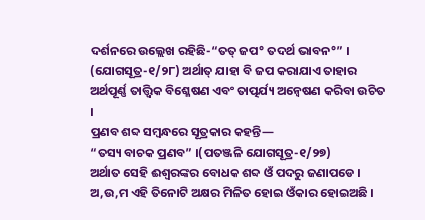ଦର୍ଶନରେ ଉଲ୍ଲେଖ ରହିଛି-“ତତ୍ ଜପ° ତଦର୍ଥ ଭାବନ°” । (ଯୋଗସୂତ୍ର-୧/୨୮) ଅର୍ଥାତ୍ ଯାହା ବି ଜପ କରାଯାଏ ତାହାର ଅର୍ଥପୂର୍ଣ୍ଣ ତାତ୍ତ୍ୱିକ ବିଶ୍ଳେଷଣ ଏବଂ ତାତ୍ପର୍ଯ୍ୟ ଅନ୍ୱେଷଣ କରିବା ଉଚିତ ।
ପ୍ରଣବ ଶବ୍ଦ ସମ୍ବନ୍ଧରେ ସୂତ୍ରକାର କହନ୍ତି—
“ତସ୍ୟ ବାଚକ ପ୍ରଣବ” ।(ପତଞ୍ଜଳି ଯୋଗସୂତ୍ର-୧/୨୭)
ଅର୍ଥାତ ସେହି ଈଶ୍ୱରଙ୍କର ବୋଧକ ଶବ୍ଦ ଓଁ ପଦରୁ ଜଣାପଡେ । ଅ,ଉ,ମ ଏହି ତିନୋଟି ଅକ୍ଷର ମିଳିତ ହୋଇ ଓଁକାର ହୋଇଅଛି ।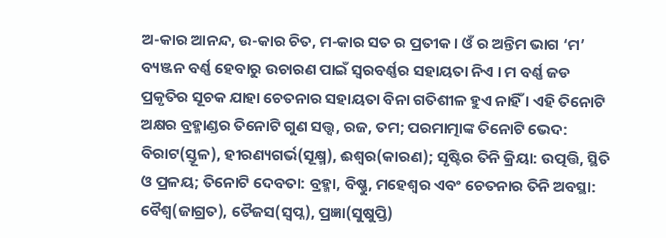ଅ-କାର ଆନନ୍ଦ, ଉ-କାର ଚିତ, ମ-କାର ସତ ର ପ୍ରତୀକ । ଓଁ ର ଅନ୍ତିମ ଭାଗ ‘ମ’ ବ୍ୟଞ୍ଜନ ବର୍ଣ୍ଣ ହେବାରୁ ଉଚାରଣ ପାଇଁ ସ୍ୱରବର୍ଣ୍ଣର ସହାୟତା ନିଏ । ମ ବର୍ଣ୍ଣ ଜଡ ପ୍ରକୃତିର ସୂଚକ ଯାହା ଚେତନାର ସହାୟତା ବିନା ଗତିଶୀଳ ହୁଏ ନାହିଁ । ଏହି ତିନୋଟି ଅକ୍ଷର ବ୍ରହ୍ମାଣ୍ଡର ତିନୋଟି ଗୁଣ ସତ୍ତ୍ୱ, ରଜ, ତମ; ପରମାତ୍ମାଙ୍କ ତିନୋଟି ଭେଦ: ବିରାଟ(ସ୍ତୂଳ), ହୀରଣ୍ୟଗର୍ଭ(ସୂକ୍ଷ୍ମ), ଈଶ୍ୱର(କାରଣ); ସୃଷ୍ଟିର ତିନି କ୍ରିୟା: ଉତ୍ପତ୍ତି, ସ୍ଥିତି ଓ ପ୍ରଳୟ; ତିନୋଟି ଦେବତା: ବ୍ରହ୍ମା, ବିଷ୍ଣୁ, ମହେଶ୍ୱର ଏବଂ ଚେତନାର ତିନି ଅବସ୍ଥା: ବୈଶ୍ୱ(ଜାଗ୍ରତ), ତୈଜସ(ସ୍ୱପ୍ନ), ପ୍ରଜ୍ଞା(ସୁଷୁପ୍ତି)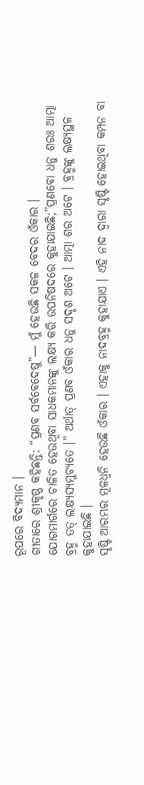ରୂପରେ ବିଦ୍ୟମାନ ।
ଗୀତାରେ ଶ୍ରୀକୃଷ୍ଣ କହିଛନ୍ତି: “ପ୍ରଣବ ସର୍ବବେଦେଷୁ”— ମୁଁ ହେଉଛି ସକଳ ବେଦର ଓଁକାର ।
ଯୋଗମାର୍ଗରେ ଚାଳିତ ହେଉଥିବା ସାଧକମାନଙ୍କୁ ଲକ୍ଷ୍ୟ କରି ଉପନିଷଦରେ କୁହାଯାଇଛି;”ପ୍ରଣବୋ ଧନୁ ଶରଃ ଆତ୍ମା ବ୍ରହ୍ମ ତତ୍ ଲକ୍ଷ୍ୟସ୍ୟମୁଚ୍ୟତେ ।” ଅର୍ଥାତ୍ ପ୍ରଣବ ଓଁକାର ଧନୁ ସଦୃଶ ଅଟେ । ଆତ୍ମା ଶର ଅଟେ । ବ୍ରହ୍ମଙ୍କୁ ଲକ୍ଷ୍ୟସ୍ଥଳ କୁହାଯାଇଛି ।
ସୃଷ୍ଟି ଆରମ୍ଭର ମୂଳଧ୍ୱନି ହେଉଛି ଓଁକାର । ଏହାକୁ ନାଦବ୍ରହ୍ମ କୁହାଯାଏ । ଏହି ନାଦ ଦ୍ୱାରା ସୃଷ୍ଟି ହୋଇଥିବା କମ୍ପନ ବା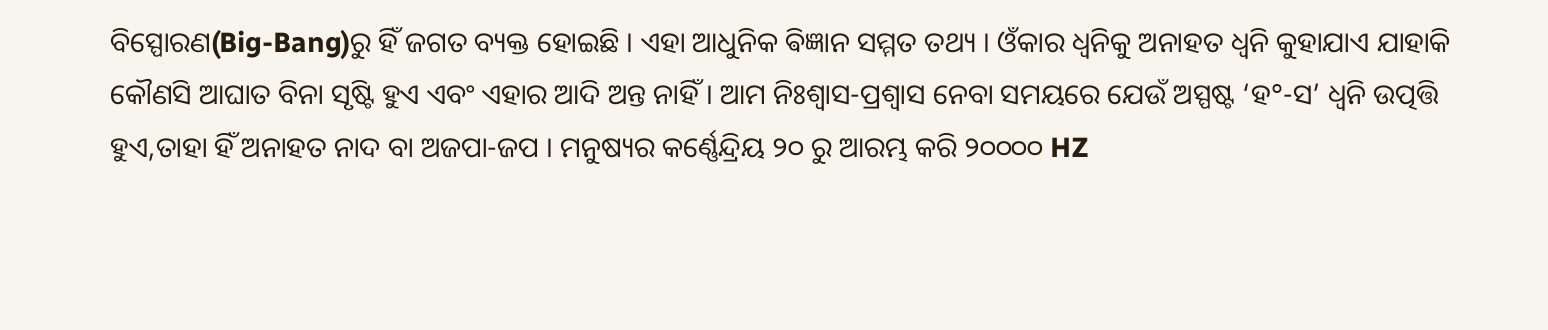ବିସ୍ପୋରଣ(Big-Bang)ରୁ ହିଁ ଜଗତ ବ୍ୟକ୍ତ ହୋଇଛି । ଏହା ଆଧୁନିକ ଵିଜ୍ଞାନ ସମ୍ମତ ତଥ୍ୟ । ଓଁକାର ଧ୍ୱନିକୁ ଅନାହତ ଧ୍ୱନି କୁହାଯାଏ ଯାହାକି କୌଣସି ଆଘାତ ବିନା ସୃଷ୍ଟି ହୁଏ ଏବଂ ଏହାର ଆଦି ଅନ୍ତ ନାହିଁ । ଆମ ନିଃଶ୍ୱାସ-ପ୍ରଶ୍ୱାସ ନେବା ସମୟରେ ଯେଉଁ ଅସ୍ପଷ୍ଟ ‘ହ°-ସ’ ଧ୍ୱନି ଉତ୍ପତ୍ତି ହୁଏ,ତାହା ହିଁ ଅନାହତ ନାଦ ବା ଅଜପା-ଜପ । ମନୁଷ୍ୟର କର୍ଣ୍ଣେନ୍ଦ୍ରିୟ ୨୦ ରୁ ଆରମ୍ଭ କରି ୨୦୦୦୦ HZ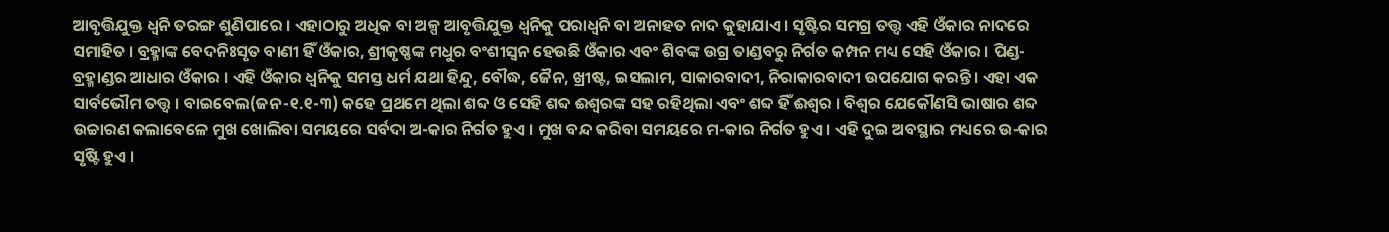ଆବୃତ୍ତିଯୁକ୍ତ ଧ୍ୱନି ତରଙ୍ଗ ଶୁଣିପାରେ । ଏହାଠାରୁ ଅଧିକ ବା ଅଳ୍ପ ଆବୃତ୍ତିଯୁକ୍ତ ଧ୍ୱନିକୁ ପରାଧ୍ୱନି ବା ଅନାହତ ନାଦ କୁହାଯାଏ । ସୃଷ୍ଟିର ସମଗ୍ର ତତ୍ତ୍ୱ ଏହି ଓଁକାର ନାଦରେ ସମାହିତ । ବ୍ରହ୍ମାଙ୍କ ବେଦନିଃସୃତ ବାଣୀ ହିଁ ଓଁକାର, ଶ୍ରୀକୃଷ୍ଣଙ୍କ ମଧୁର ବଂଶୀସ୍ୱନ ହେଉଛି ଓଁକାର ଏବଂ ଶିବଙ୍କ ଉଗ୍ର ତାଣ୍ଡବରୁ ନିର୍ଗତ କମ୍ପନ ମଧ୍ୟ ସେହି ଓଁକାର । ପିଣ୍ଡ-ବ୍ରହ୍ମାଣ୍ଡର ଆଧାର ଓଁକାର । ଏହି ଓଁକାର ଧ୍ୱନିକୁ ସମସ୍ତ ଧର୍ମ ଯଥା ହିନ୍ଦୁ, ବୌଦ୍ଧ, ଜୈନ, ଖ୍ରୀଷ୍ଟ, ଇସଲାମ, ସାକାରବାଦୀ, ନିରାକାରବାଦୀ ଉପଯୋଗ କରନ୍ତି । ଏହା ଏକ ସାର୍ବଭୌମ ତତ୍ତ୍ୱ । ବାଇବେଲ(ଜନ-୧.୧-୩) କହେ ପ୍ରଥମେ ଥିଲା ଶବ୍ଦ ଓ ସେହି ଶବ୍ଦ ଈଶ୍ୱରଙ୍କ ସହ ରହିଥିଲା ଏବଂ ଶବ୍ଦ ହିଁ ଈଶ୍ୱର । ବିଶ୍ୱର ଯେକୌଣସି ଭାଷାର ଶବ୍ଦ ଉଚ୍ଚାରଣ କଲାବେଳେ ମୁଖ ଖୋଲିବା ସମୟରେ ସର୍ବଦା ଅ-କାର ନିର୍ଗତ ହୁଏ । ମୁଖ ବନ୍ଦ କରିବା ସମୟରେ ମ-କାର ନିର୍ଗତ ହୁଏ । ଏହି ଦୁଇ ଅବସ୍ଥାର ମଧ୍ୟରେ ଉ-କାର ସୃଷ୍ଟି ହୁଏ ।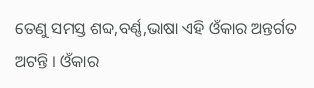ତେଣୁ ସମସ୍ତ ଶବ୍ଦ,ବର୍ଣ୍ଣ,ଭାଷା ଏହି ଓଁକାର ଅନ୍ତର୍ଗତ ଅଟନ୍ତି । ଓଁକାର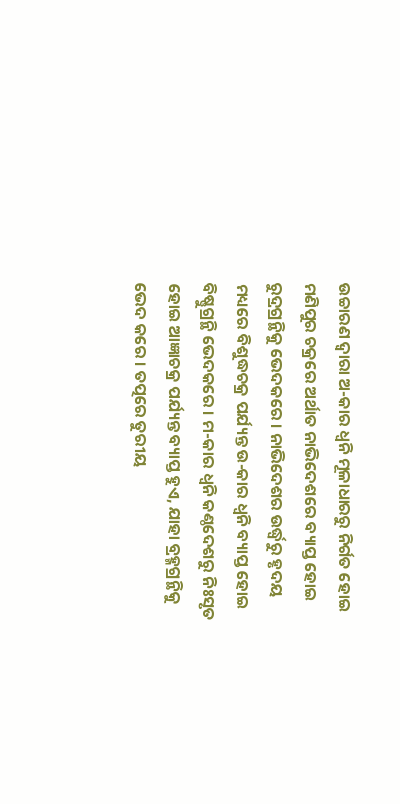ଉଚ୍ଚାରଣ ଦ୍ୱାରା ଅ-କାର ଧ୍ୱନି ମୂଳାଧାରରୁ ନିର୍ଗତ ହୋଇ ମଣିପୁର ଚକ୍ରରେ ଅର୍ଥାତ ନାଭିଦେଶରେ ବ୍ୟାପ୍ତ ହୋଇ ରୁଦ୍ରଗ୍ରନ୍ଥିକୁ ଭେଦକରେ । ନାଭିଦେଶର ଉର୍ଦ୍ଧ୍ୱରୁ ହୃଦୟ ମଧ୍ୟରେ ବିଶୁଦ୍ଧଚକ୍ର ପର୍ଯ୍ୟନ୍ତ ଉ-କାର ଧ୍ୱନି ବ୍ୟାପ୍ତ ହୋଇ ବିଷ୍ଣୁଗ୍ରନ୍ଥି ଭେଦକରେ । ମ-କାର ଧ୍ୱନି କଣ୍ଠଦେଶରୁ ନିଃସୃତ ହୋଇ ଆଜ୍ଞାଚକ୍ର ପର୍ଯ୍ୟନ୍ତ ବ୍ୟାପ୍ତ ହୁଏ, ଯାହା ବ୍ରହ୍ମଗ୍ରନ୍ଥିକୁ ଭେଦ କରେ । ତତ୍ପରେ ତୁରୀୟ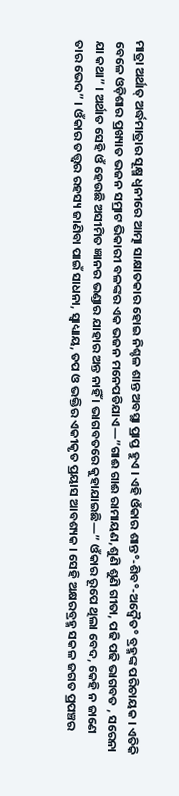ମାତ୍ରା ଅର୍ଥାତ୍ ଅର୍ଦ୍ଧମାତ୍ରାର ସୂକ୍ଷ୍ମ ଧ୍ୱନୀରେ ଆତ୍ମା ସାକ୍ଷାତକାର ହୋଇ ନିଶ୍ଚଳ ଶାନ୍ତ ଅବସ୍ଥା ପ୍ରାପ୍ତ ହୁଏ । ଏହି ଓଁକାର ଶାନ୍ତ°-ଶିବ°-ଅଦ୍ୱୈତ° ବ୍ରହ୍ମଙ୍କ ପରିଚାୟକ । ଏତିକି ବେଳେ ଓଡ଼ିଶାର ପ୍ରଖ୍ୟାତ ଭଜନ ସମ୍ରାଟ ଭିକାରୀ ବଳଙ୍କର ଏକ ଭଜନ ମନେପଡିଯାଏ—”ଗାଈ ଗାଈ ରାମାୟଣ,ଶୁଣି ଶୁଣି ଗୀତା, ପଢି ପଢି ଭାଗବତ , ସରେନା ଯା କଥା” । ଅର୍ଥାତ ସେହି ଓଁ ହେଉଛି ଅସୀମିତ ଜ୍ଞାନର ଭଣ୍ଡାର ଯାହାର ଅନ୍ତ ନାହିଁ । ଭାଗବତରେ କୁହାଯାଇଛି—” ଓଁକାର ରୂପେ ଥିଲା ବେଦ, କେହି ନ ଜାଣେ ତାର ଭେଦ” । ଓଁକାର ତତ୍ତ୍ବର ରହସ୍ୟ ଜାଣିବା ପାଇଁ ସାଧନା, ସ୍ୱାଧ୍ୟାୟ, ତପ ଓ ଭକ୍ତିର ଏକୀକୃତ ପ୍ରୟାସ ଆବଶ୍ୟକ । ସେହି ଅକ୍ଷରବ୍ରହ୍ମ ସକଳ ଜଗତ ପ୍ରପଞ୍ଚର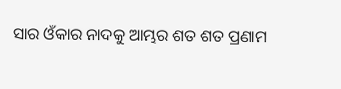ସାର ଓଁକାର ନାଦକୁ ଆମ୍ଭର ଶତ ଶତ ପ୍ରଣାମ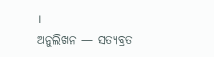।
ଅନୁଲିଖନ — ସତ୍ୟବ୍ରତ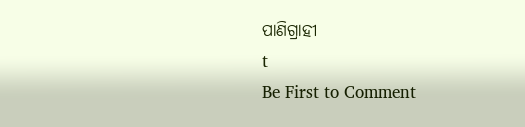ପାଣିଗ୍ରାହୀ
t
Be First to Comment